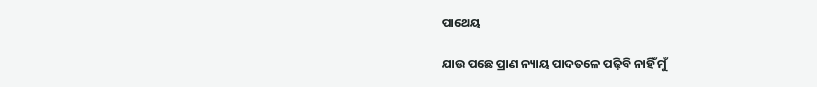ପାଥେୟ

ଯାଉ ପଛେ ପ୍ରାଣ ନ୍ୟାୟ ପାଦତଳେ ପଢ଼ିବି ନାହିଁ ମୁଁ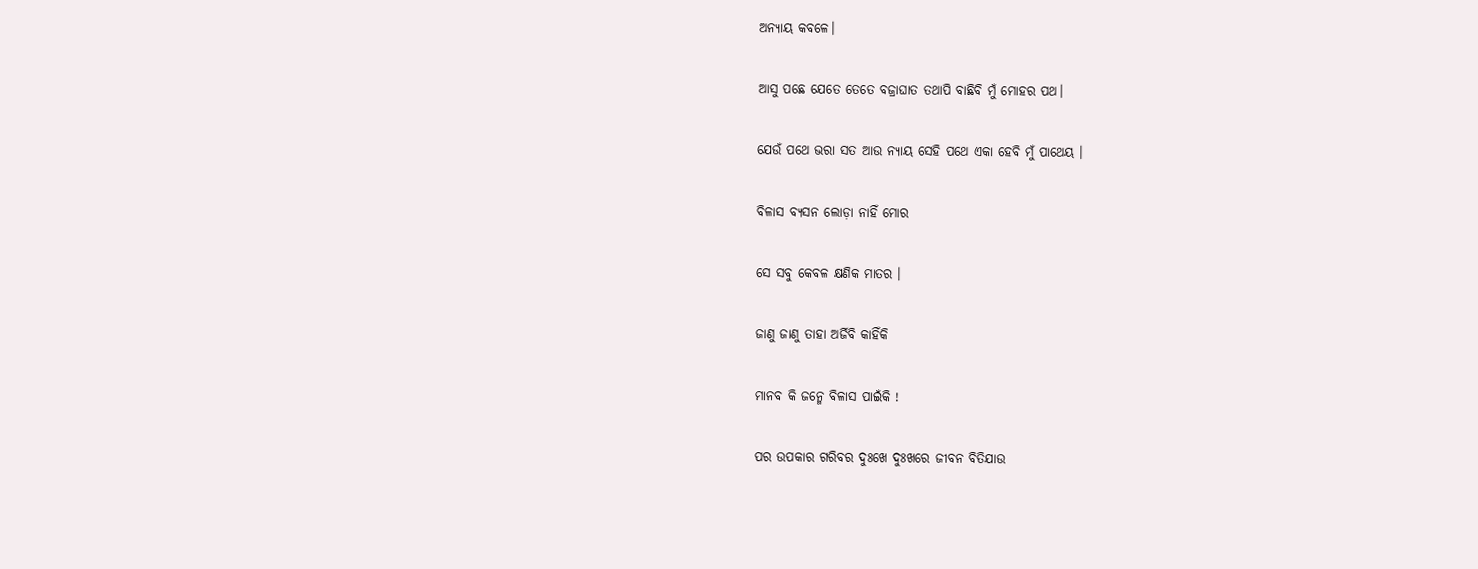ଅନ୍ୟାୟ କବଳେ।

ଆସୁ ପଛେ ଯେତେ ତେତେ ବଜ୍ରାଘାତ ତଥାପି ବାଛିବି ମୁଁ ମୋହର ପଥ।

ଯେଉଁ ପଥେ ଭରା ସତ ଆଉ ନ୍ୟାୟ ସେହି ପଥେ ଏକା ହେବି ମୁଁ ପାଥେୟ ।

ବିଳାସ ବ୍ୟସନ ଲୋଡ଼ା ନାହିଁ ମୋର

ସେ ସବୁ କେବଳ କ୍ଷଣିକ ମାତର ।

ଜାଣୁ ଜାଣୁ ତାହା ଅର୍ଜିବି କାହିଁକି

ମାନବ କି ଜନ୍ମେ ବିଳାସ ପାଇଁକି !

ପର ଉପକାର ଗରିବର ଦୁଃଖେ ଦୁଃଖରେ ଜୀବନ ବିତିଯାଉ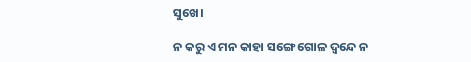ସୁଖେ।

ନ କରୁ ଏ ମନ କାହା ସଙ୍ଗେ ଗୋଳ ଦ୍ବନ୍ଦେ ନ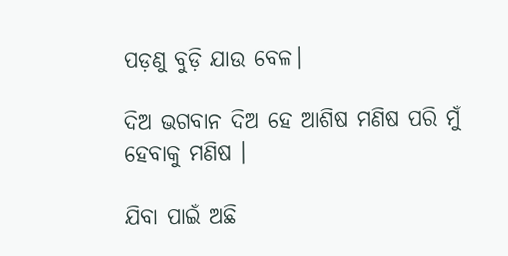ପଡ଼ଣୁ ବୁଡ଼ି ଯାଉ ବେଳ।

ଦିଅ ଭଗବାନ ଦିଅ ହେ ଆଶିଷ ମଣିଷ ପରି ମୁଁ ହେବାକୁ ମଣିଷ ।

ଯିବା ପାଇଁ ଅଛି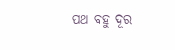ପଥ ବହୁ ଦୂର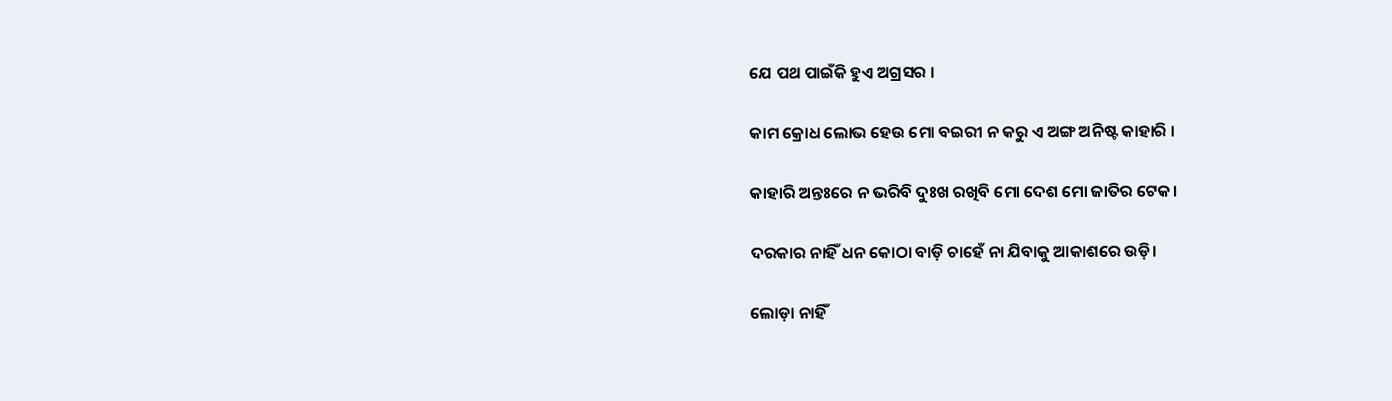ଯେ ପଥ ପାଇଁକି ହୁଏ ଅଗ୍ରସର ।

କାମ କ୍ରୋଧ ଲୋଭ ହେଉ ମୋ ବଇରୀ ନ କରୁ ଏ ଅଙ୍ଗ ଅନିଷ୍ଟ କାହାରି ।

କାହାରି ଅନ୍ତଃରେ ନ ଭରିବି ଦୁଃଖ ରଖିବି ମୋ ଦେଶ ମୋ ଜାତିର ଟେକ।

ଦରକାର ନାହିଁ ଧନ କୋଠା ବାଡ଼ି ଚାହେଁ ନା ଯିବାକୁ ଆକାଶରେ ଉଡ଼ି।

ଲୋଡ଼ା ନାହିଁ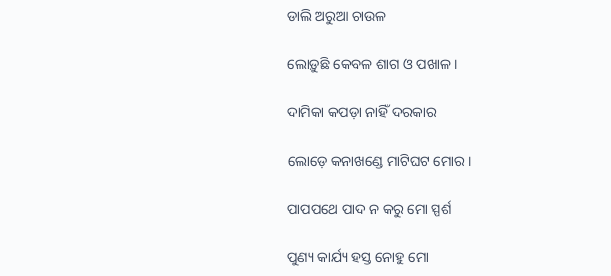ଡାଲି ଅରୁଆ ଚାଉଳ

ଲୋଡ଼ୁଛି କେବଳ ଶାଗ ଓ ପଖାଳ।

ଦାମିକା କପଡ଼ା ନାହିଁ ଦରକାର

ଲୋଡ଼େ କନାଖଣ୍ଡେ ମାଟିଘଟ ମୋର।

ପାପପଥେ ପାଦ ନ କରୁ ମୋ ସ୍ପର୍ଶ

ପୁଣ୍ୟ କାର୍ଯ୍ୟ ହସ୍ତ ନୋହୁ ମୋ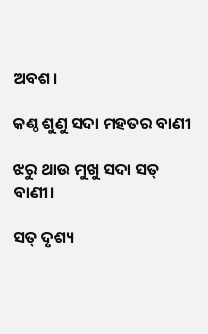ଅବଶ।

କଣ୍ଠ ଶୁଣୁ ସଦା ମହତର ବାଣୀ

ଝରୁ ଥାଉ ମୁଖୁ ସଦା ସତ୍ ବାଣୀ।

ସତ୍ ଦୃଶ୍ୟ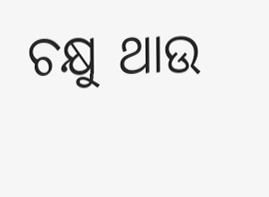ଚକ୍ଷୁ ଥାଉ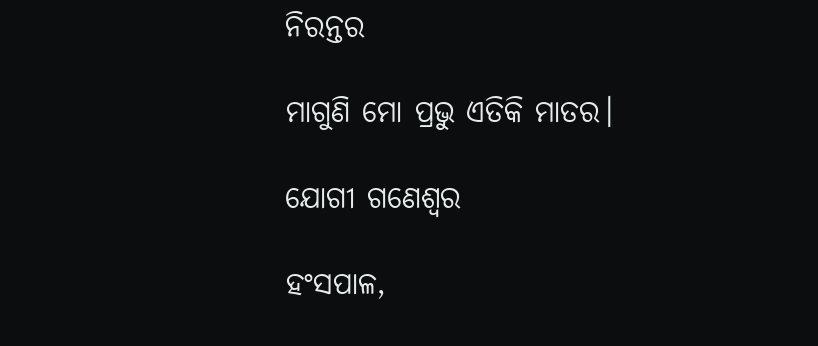ନିରନ୍ତର

ମାଗୁଣି ମୋ ପ୍ରଭୁ ଏତିକି ମାତର।

ଯୋଗୀ ଗଣେଶ୍ୱର

ହଂସପାଳ,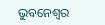ଭୁବନେଶ୍ଵର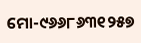ମୋ-୯୬୬୮୬୩୧୨୫୭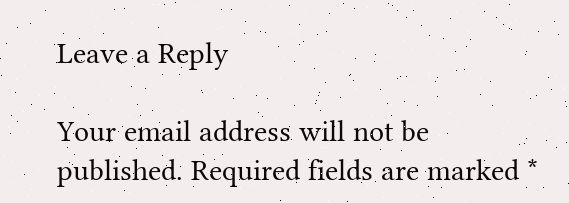Leave a Reply

Your email address will not be published. Required fields are marked *